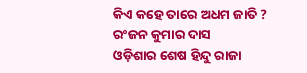କିଏ କହେ ତାରେ ଅଧମ ଜାତି ?
ରଂଜନ କୁମାର ଦାସ
ଓଡ଼ିଶାର ଶେଷ ହିନ୍ଦୁ ରାଜା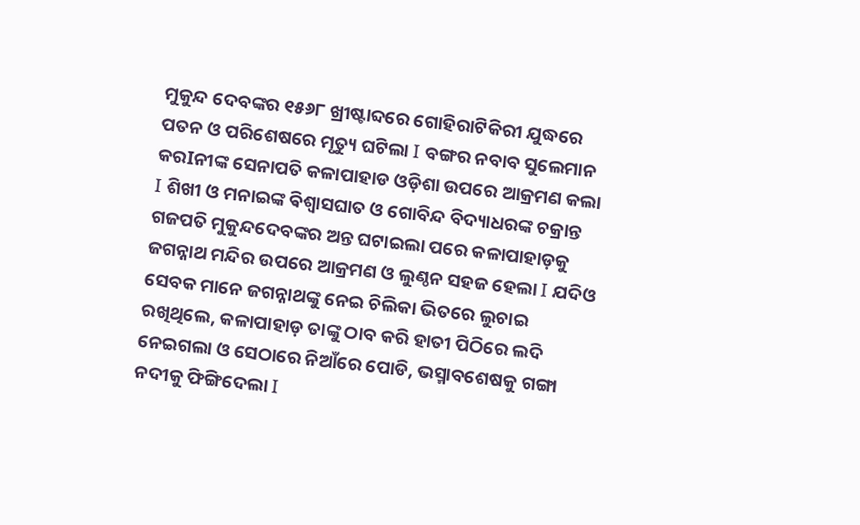ମୁକୁନ୍ଦ ଦେବଙ୍କର ୧୫୬୮ ଖ୍ରୀଷ୍ଟାବ୍ଦରେ ଗୋହିରାଟିକିରୀ ଯୁଦ୍ଧରେ ପତନ ଓ ପରିଶେଷରେ ମୃତ୍ୟୁ ଘଟିଲା I ବଙ୍ଗର ନବାବ ସୁଲେମାନ କରIନୀଙ୍କ ସେନାପତି କଳାପାହାଡ ଓଡ଼ିଶା ଉପରେ ଆକ୍ରମଣ କଲା I ଶିଖୀ ଓ ମନାଇଙ୍କ ଵିଶ୍ଵାସଘାତ ଓ ଗୋବିନ୍ଦ ବିଦ୍ୟାଧରଙ୍କ ଚକ୍ରାନ୍ତ ଗଜପତି ମୁକୁନ୍ଦଦେବଙ୍କର ଅନ୍ତ ଘଟାଇଲା ପରେ କଳାପାହାଡ଼କୁ ଜଗନ୍ନାଥ ମନ୍ଦିର ଉପରେ ଆକ୍ରମଣ ଓ ଲୁଣ୍ଠନ ସହଜ ହେଲା I ଯଦିଓ ସେବକ ମାନେ ଜଗନ୍ନାଥଙ୍କୁ ନେଇ ଚିଲିକା ଭିତରେ ଲୁଚାଇ ରଖିଥିଲେ, କଳାପାହାଡ଼ ତାଙ୍କୁ ଠାବ କରି ହାତୀ ପିଠିରେ ଲଦି ନେଇଗଲା ଓ ସେଠାରେ ନିଆଁରେ ପୋଡି, ଭସ୍ମାବଶେଷକୁ ଗଙ୍ଗା ନଦୀକୁ ଫିଙ୍ଗିଦେଲା I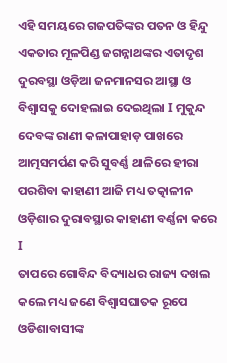ଏହି ସମୟରେ ଗଜପତିଙ୍କର ପତନ ଓ ହିନ୍ଦୁ ଏକତାର ମୂଳପିଣ୍ଡ ଜଗନ୍ନାଥଙ୍କର ଏତାଦୃଶ ଦୁରବସ୍ଥା ଓଡ଼ିଆ ଜନମାନସର ଆସ୍ଥା ଓ ବିଶ୍ୱାସକୁ ଦୋହଲାଇ ଦେଇଥିଲା I ମୁକୁନ୍ଦ ଦେବଙ୍କ ରାଣୀ କଳାପାହାଡ଼ ପାଖରେ ଆତ୍ମସମର୍ପଣ କରି ସୁବର୍ଣ୍ଣ ଥାଳିରେ ହୀରା ପରଶିବା କାହାଣୀ ଆଜି ମଧ୍ୟ ତତ୍କାଳୀନ ଓଡ଼ିଶାର ଦୁରାବସ୍ଥାର କାହାଣୀ ବର୍ଣ୍ଣନା କରେ I
ତାପରେ ଗୋବିନ୍ଦ ବିଦ୍ୟାଧର ରାଜ୍ୟ ଦଖଲ କଲେ ମଧ୍ୟ ଜଣେ ବିଶ୍ୱାସଘାତକ ରୂପେ ଓଡିଶାବାସୀଙ୍କ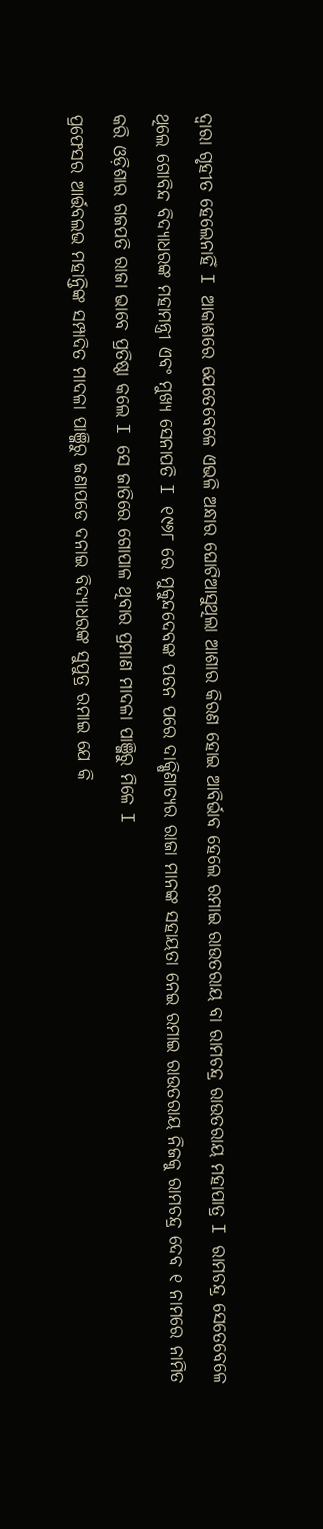ଦ୍ୱାରା ଗୃହୀତ ହେଲେନାହିଁ I ଆକାଶରେ ଯେତେବେଳେ ଏଭଳି ଅନ୍ଧାର ଘୋଟିଆସୁଥିଲା ଆଶାର କିରଣ ହୋଇ ଆବିର୍ଭାବ ହେଲେ ରମାଇ ରାଉତରାୟ ବା ରାମଚନ୍ଦ୍ର ରାଉତରାୟ ମହାପାତ୍ର I ରାମଚନ୍ଦ୍ର ସେତେବେଳେ ଥିଲେ ଗୋବିନ୍ଦ ବିଦ୍ୟାଧରଙ୍କ ମହାମନ୍ତ୍ରୀ ଏବଂ ମୁଖ୍ୟ ସେନାପତି I ୧୯୬୮ ରେ ମୁକୁନ୍ଦଦେବଙ୍କ ପତନ ପରେ ଦାକ୍ଷିଣାତ୍ୟର ରାଜା ମାନଙ୍କ ସହାୟତା ନେଇ ରମାଇ ରାଉତରାୟ ନିଜକୁ ରାମଚନ୍ଦ୍ର ଦେବ ୧ ନାମରେ ନାମିତ କରି ଓଡ଼ିଶାର ଗଜପତି ରାଜା ଭାବେ ପ୍ରତିଷ୍ଠା କଲେ I ସେ ଜାତିରେ ଗୋପାଳ ଥିବାର ପ୍ରମାଣ ମାଦଳା ପାଞ୍ଜିରୁ ମିଳେ I
ପ୍ରଫେସର ଆର୍ତ୍ତବଲଭ ମହାନ୍ତିଙ୍କ ସମ୍ପାଦିତ ମାଦଳା ପାଞ୍ଜିରୁ ଜଣାପଡେ ଦନାଇ ବିଦ୍ୟାଧରଙ୍କ ସୁପୁତ୍ର ରମାଇ ଯେ କି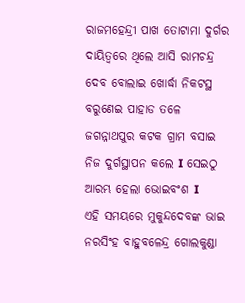ରାଜମହେନ୍ଦ୍ରୀ ପାଖ ତୋଟାମା ଦୁର୍ଗର ଦାୟିତ୍ୱରେ ଥିଲେ ଆସି ରାମଚନ୍ଦ୍ର ଦେବ ବୋଲାଇ ଖୋର୍ଦ୍ଧା ନିକଟସ୍ଥ ବରୁଣେଇ ପାହାଡ ତଳେ ଜଗନ୍ନାଥପୁର କଟକ ଗ୍ରାମ ବସାଇ ନିଜ ଦୁର୍ଗସ୍ଥାପନ କଲେ I ସେଇଠୁ ଆରମ୍ଭ ହେଲା ଭୋଇବଂଶ I
ଏହି ସମୟରେ ମୁକୁନ୍ଦଦେବଙ୍କ ଭାଇ ନରସିଂହ ବାହୁବଳେନ୍ଦ୍ର ଗୋଲକୁଣ୍ଡା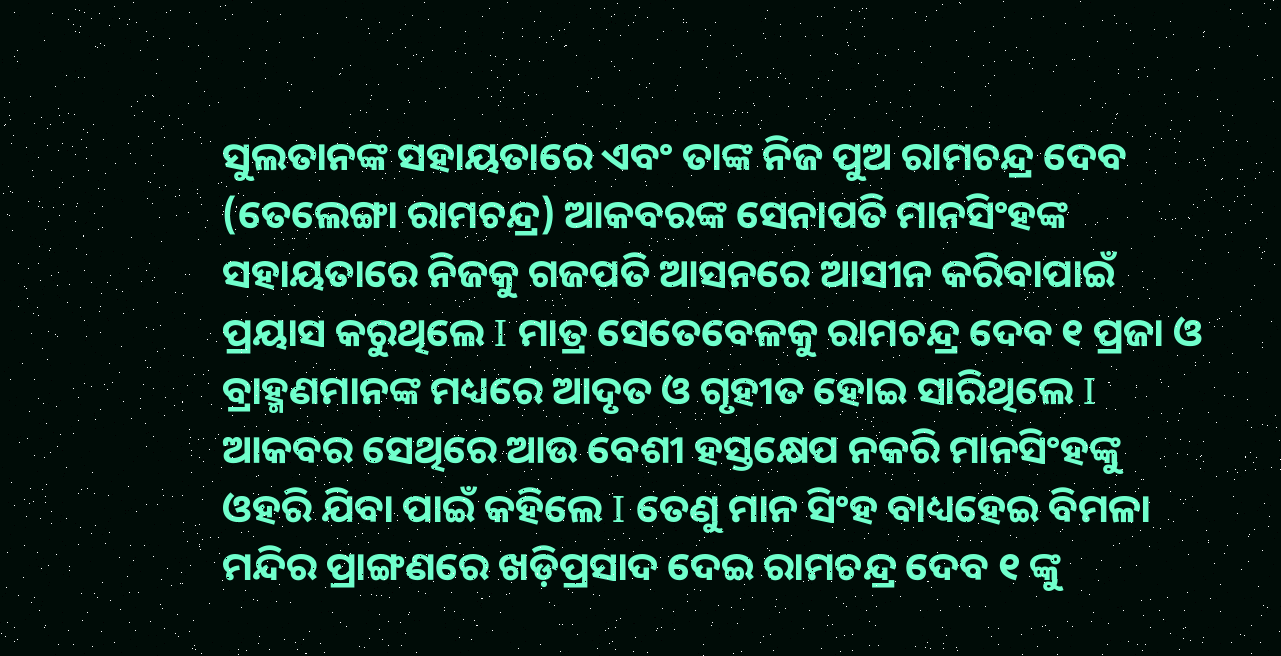ସୁଲତାନଙ୍କ ସହାୟତାରେ ଏବଂ ତାଙ୍କ ନିଜ ପୁଅ ରାମଚନ୍ଦ୍ର ଦେବ (ତେଲେଙ୍ଗା ରାମଚନ୍ଦ୍ର) ଆକବରଙ୍କ ସେନାପତି ମାନସିଂହଙ୍କ ସହାୟତାରେ ନିଜକୁ ଗଜପତି ଆସନରେ ଆସୀନ କରିବାପାଇଁ ପ୍ରୟାସ କରୁଥିଲେ I ମାତ୍ର ସେତେବେଳକୁ ରାମଚନ୍ଦ୍ର ଦେବ ୧ ପ୍ରଜା ଓ ବ୍ରାହ୍ମଣମାନଙ୍କ ମଧ୍ୟରେ ଆଦୃତ ଓ ଗୃହୀତ ହୋଇ ସାରିଥିଲେ I ଆକବର ସେଥିରେ ଆଉ ବେଶୀ ହସ୍ତକ୍ଷେପ ନକରି ମାନସିଂହଙ୍କୁ ଓହରି ଯିବା ପାଇଁ କହିଲେ I ତେଣୁ ମାନ ସିଂହ ବାଧ୍ୟହେଇ ବିମଳା ମନ୍ଦିର ପ୍ରାଙ୍ଗଣରେ ଖଡ଼ିପ୍ରସାଦ ଦେଇ ରାମଚନ୍ଦ୍ର ଦେବ ୧ ଙ୍କୁ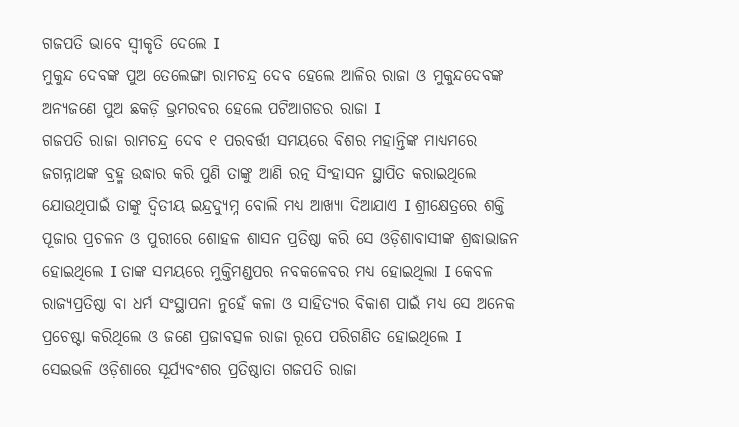ଗଜପତି ଭାବେ ସ୍ୱୀକୃତି ଦେଲେ I
ମୁକୁନ୍ଦ ଦେବଙ୍କ ପୁଅ ତେଲେଙ୍ଗା ରାମଚନ୍ଦ୍ର ଦେବ ହେଲେ ଆଳିର ରାଜା ଓ ମୁକୁନ୍ଦଦେବଙ୍କ ଅନ୍ୟଜଣେ ପୁଅ ଛକଡ଼ି ଭ୍ରମରବର ହେଲେ ପଟିଆଗଡର ରାଜା I
ଗଜପତି ରାଜା ରାମଚନ୍ଦ୍ର ଦେବ ୧ ପରବର୍ତ୍ତୀ ସମୟରେ ବିଶର ମହାନ୍ତିଙ୍କ ମାଧ୍ୟମରେ ଜଗନ୍ନାଥଙ୍କ ବ୍ରହ୍ମ ଉଦ୍ଧାର କରି ପୁଣି ତାଙ୍କୁ ଆଣି ରତ୍ନ ସିଂହାସନ ସ୍ଥାପିତ କରାଇଥିଲେ ଯୋଉଥିପାଇଁ ତାଙ୍କୁ ଦ୍ୱିତୀୟ ଇନ୍ଦ୍ରଦ୍ୟୁମ୍ନ ବୋଲି ମଧ୍ୟ ଆଖ୍ୟା ଦିଆଯାଏ I ଶ୍ରୀକ୍ଷେତ୍ରରେ ଶକ୍ତି ପୂଜାର ପ୍ରଚଳନ ଓ ପୁରୀରେ ଶୋହଳ ଶାସନ ପ୍ରତିଷ୍ଠା କରି ସେ ଓଡ଼ିଶାବାସୀଙ୍କ ଶ୍ରଦ୍ଧାଭାଜନ ହୋଇଥିଲେ I ତାଙ୍କ ସମୟରେ ମୁକ୍ତିମଣ୍ଡପର ନବକଳେବର ମଧ୍ୟ ହୋଇଥିଲା I କେବଳ ରାଜ୍ୟପ୍ରତିଷ୍ଠା ବା ଧର୍ମ ସଂସ୍ଥାପନା ନୁହେଁ କଳା ଓ ସାହିତ୍ୟର ବିକାଶ ପାଇଁ ମଧ୍ୟ ସେ ଅନେକ ପ୍ରଚେଷ୍ଟା କରିଥିଲେ ଓ ଜଣେ ପ୍ରଜାବତ୍ସଳ ରାଜା ରୂପେ ପରିଗଣିତ ହୋଇଥିଲେ I
ସେଇଭଳି ଓଡ଼ିଶାରେ ସୂର୍ଯ୍ୟବଂଶର ପ୍ରତିଷ୍ଠାତା ଗଜପତି ରାଜା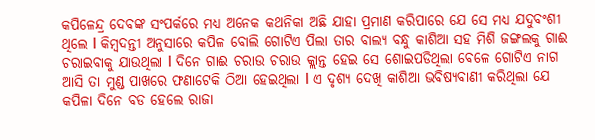କପିଳେନ୍ଦ୍ର ଦେବଙ୍କ ସଂପର୍କରେ ମଧ୍ୟ ଅନେକ କଥନିକା ଅଛି ଯାହା ପ୍ରମାଣ କରିପାରେ ଯେ ସେ ମଧ୍ୟ ଯଦୁବଂଶୀ ଥିଲେ I କିମ୍ବଦନ୍ତୀ ଅନୁସାରେ କପିଳ ବୋଲି ଗୋଟିଏ ପିଲା ତାର ବାଲ୍ୟ ବନ୍ଧୁ କାଶିଆ ସହ ମିଶି ଜଙ୍ଗଲକୁ ଗାଈ ଚରାଇବାକୁ ଯାଉଥିଲା I ଦିନେ ଗାଈ ଚରାଉ ଚରାଉ କ୍ଲାନ୍ତ ହେଇ ସେ ଶୋଇପଡିଥିଲା ବେଳେ ଗୋଟିଏ ନାଗ ଆସି ତା ମୁଣ୍ଡ ପାଖରେ ଫଣାଟେକି ଠିଆ ହେଇଥିଲା I ଏ ଦୃଶ୍ୟ ଦେଖି କାଶିଆ ଭବିଷ୍ୟବାଣୀ କରିଥିଲା ଯେ କପିଳା ଦିନେ ବଡ ହେଲେ ରାଜା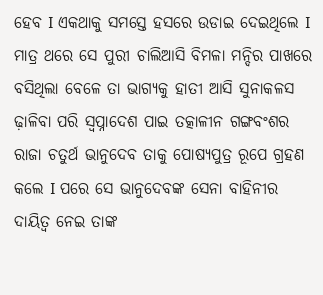ହେବ I ଏକଥାକୁ ସମସ୍ତେ ହସରେ ଉଡାଇ ଦେଇଥିଲେ I ମାତ୍ର ଥରେ ସେ ପୁରୀ ଚାଲିଆସି ବିମଳା ମନ୍ଦିର ପାଖରେ ବସିଥିଲା ବେଳେ ତା ଭାଗ୍ୟକୁ ହାତୀ ଆସି ସୁନାକଳସ ଢ଼ାଳିବା ପରି ସ୍ୱପ୍ନାଦେଶ ପାଇ ତତ୍କାଳୀନ ଗଙ୍ଗବଂଶର ରାଜା ଚତୁର୍ଥ ଭାନୁଦେବ ତାକୁ ପୋଷ୍ୟପୁତ୍ର ରୂପେ ଗ୍ରହଣ କଲେ I ପରେ ସେ ଭାନୁଦେବଙ୍କ ସେନା ବାହିନୀର ଦାୟିତ୍ୱ ନେଇ ତାଙ୍କ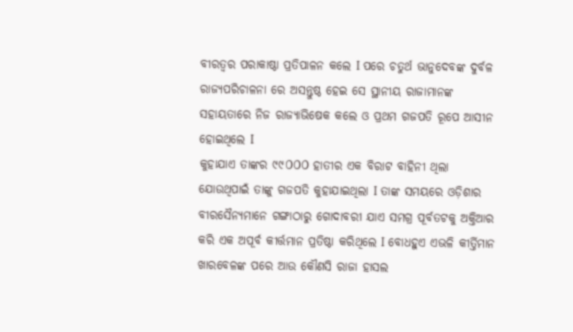ବୀରତ୍ୱର ପରାକାଷ୍ଠା ପ୍ରତିପାଳନ କଲେ I ପରେ ଚତୁର୍ଥ ଭାନୁଦେବଙ୍କ ଦୁର୍ବଳ ରାଜ୍ୟପରିଚାଳନା ରେ ଅସନ୍ତୁଷ୍ଠ ହେଇ ସେ ସ୍ଥାନୀୟ ରାଜାମାନଙ୍କ ସହାୟତାରେ ନିଜ ରାଜ୍ୟାଭିଷେକ କଲେ ଓ ପ୍ରଥମ ଗଜପତି ରୂପେ ଆସୀନ ହୋଇଥିଲେ I
କୁହାଯାଏ ତାଙ୍କର ୯୯௦௦௦ ହାତୀର ଏକ ବିରାଟ ବାହିନୀ ଥିଲା ଯୋଉଥିପାଇଁ ତାଙ୍କୁ ଗଜପତି କୁହାଯାଇଥିଲା I ତାଙ୍କ ସମୟରେ ଓଡ଼ିଶାର ବୀରସୈନ୍ୟମାନେ ଗଙ୍ଗାଠାରୁ ଗୋଦାବରୀ ଯାଏ ସମଗ୍ର ପୂର୍ବତଟକୁ ଅକ୍ତିଆର କରି ଏକ ଅପୂର୍ବ କୀର୍ତ୍ତମାନ ପ୍ରତିଷ୍ଠା କରିଥିଲେ I ବୋଧହୁଏ ଏଭଳି କୀର୍ତ୍ତିମାନ ଖାରବେଳଙ୍କ ପରେ ଆଉ କୌଣସି ରାଜା ହାସଲ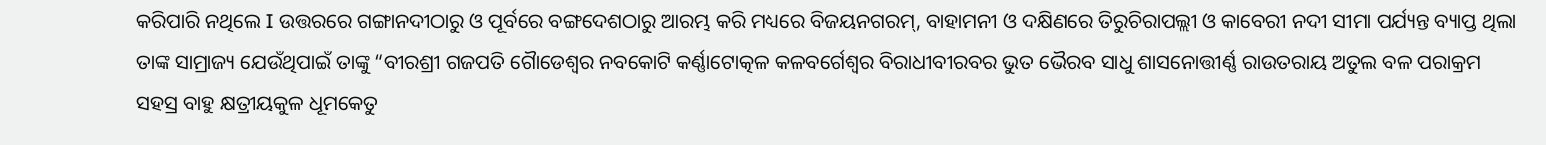କରିପାରି ନଥିଲେ I ଉତ୍ତରରେ ଗଙ୍ଗାନଦୀଠାରୁ ଓ ପୂର୍ବରେ ବଙ୍ଗଦେଶଠାରୁ ଆରମ୍ଭ କରି ମଧ୍ୟରେ ବିଜୟନଗରମ୍, ବାହାମନୀ ଓ ଦକ୍ଷିଣରେ ତିରୁଚିରାପଲ୍ଲୀ ଓ କାବେରୀ ନଦୀ ସୀମା ପର୍ଯ୍ୟନ୍ତ ବ୍ୟାପ୍ତ ଥିଲା ତାଙ୍କ ସାମ୍ରାଜ୍ୟ ଯେଉଁଥିପାଇଁ ତାଙ୍କୁ “ବୀରଶ୍ରୀ ଗଜପତି ଗୈାଡେଶ୍ୱର ନବକୋଟି କର୍ଣ୍ଣାଟୋତ୍କଳ କଳବର୍ଗେଶ୍ୱର ବିରାଧୀବୀରବର ଭୁତ ଭୈରବ ସାଧୁ ଶାସନୋତ୍ତୀର୍ଣ୍ଣ ରାଉତରାୟ ଅତୁଲ ବଳ ପରାକ୍ରମ ସହସ୍ର ବାହୁ କ୍ଷତ୍ରୀୟକୁଳ ଧୂମକେତୁ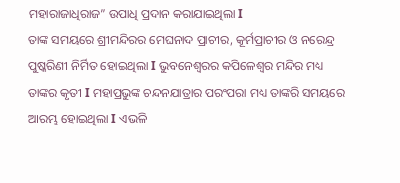ମହାରାଜାଧିରାଜ” ଉପାଧି ପ୍ରଦାନ କରାଯାଇଥିଲା I
ତାଙ୍କ ସମୟରେ ଶ୍ରୀମନ୍ଦିରର ମେଘନାଦ ପ୍ରାଚୀର, କୂର୍ମପ୍ରାଚୀର ଓ ନରେନ୍ଦ୍ର ପୁଷ୍କରିଣୀ ନିର୍ମିତ ହୋଇଥିଲା I ଭୁବନେଶ୍ୱରର କପିଳେଶ୍ୱର ମନ୍ଦିର ମଧ୍ୟ ତାଙ୍କର କୃତୀ I ମହାପ୍ରଭୁଙ୍କ ଚନ୍ଦନଯାତ୍ରାର ପରଂପରା ମଧ୍ୟ ତାଙ୍କରି ସମୟରେ ଆରମ୍ଭ ହୋଇଥିଲା I ଏଭଳି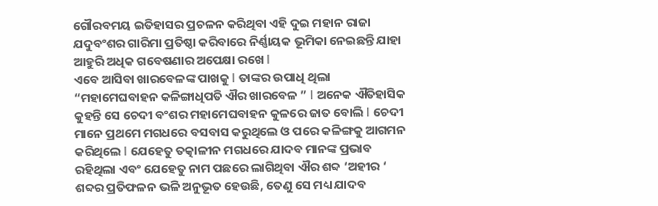ଗୌରବମୟ ଇତିହାସର ପ୍ରଚଳନ କରିଥିବା ଏହି ଦୁଇ ମହାନ ରାଜା ଯଦୁବଂଶର ଗାରିମା ପ୍ରତିଷ୍ଠା କରିବାରେ ନିର୍ଣ୍ଣାୟକ ଭୂମିକା ନେଇଛନ୍ତି ଯାହା ଆହୁରି ଅଧିକ ଗବେଷଣାର ଅପେକ୍ଷା ରଖେ I
ଏବେ ଆସିବା ଖାରବେଳଙ୍କ ପାଖକୁ I ତାଙ୍କର ଉପାଧି ଥିଲା “ମହାମେଘବାହନ କଳିଙ୍ଗାଧିପତି ଐର ଖାରବେଳ ” I ଅନେକ ଐତିହାସିକ କୁହନ୍ତି ସେ ଚେଦୀ ବଂଶର ମହାମେଘବାହନ କୁଳରେ ଜାତ ବୋଲି I ଚେଦୀ ମାନେ ପ୍ରଥମେ ମଗଧରେ ବସବାସ କରୁଥିଲେ ଓ ପରେ କଳିଙ୍ଗକୁ ଆଗମନ କରିଥିଲେ I ଯେହେତୁ ତତ୍କାଳୀନ ମଗଧରେ ଯାଦବ ମାନଙ୍କ ପ୍ରଭାବ ରହିଥିଲା ଏବଂ ଯେହେତୁ ନାମ ପଛରେ ଲାଗିଥିବା ଐର ଶବ୍ଦ ‘ଅହୀର ‘ ଶବ୍ଦର ପ୍ରତିଫଳନ ଭଳି ଅନୁଭୂତ ହେଉଛି, ତେଣୁ ସେ ମଧ୍ୟ ଯାଦବ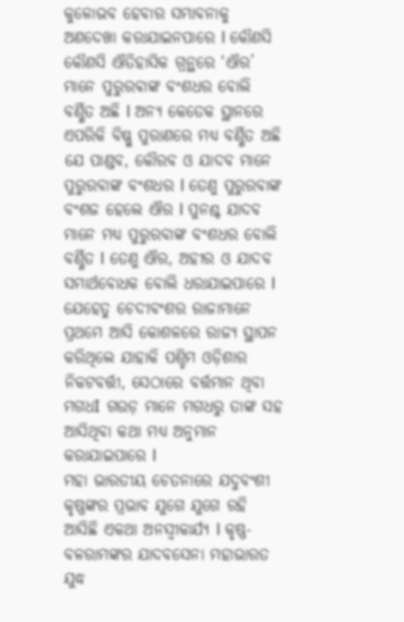କୁଳୋଭବ ହେବାର ସମ୍ଭାବନାକୁ ଅଣଦେଖା କରାଯାଇନପାରେ I କୌଣସି କୌଣସି ଐତିହାସିକ ଗ୍ରନ୍ଥରେ ‘ଐର’ ମାନେ ପୁରୁରଵାଙ୍କ ବଂଶଧର ବୋଲି ବର୍ଣ୍ଣିତ ଅଛି I ଅନ୍ୟ କେତେକ ସ୍ଥାନରେ ଏପରିକି ବିଷ୍ଣୁ ପୁରାଣରେ ମଧ୍ୟ ବର୍ଣ୍ଣିତ ଅଛି ଯେ ପାଣ୍ଡବ, କୌରବ ଓ ଯାଦବ ମାନେ ପୁରୁରବାଙ୍କ ବଂଶଧର I ତେଣୁ ପୁରୁରବାଙ୍କ ବଂଶଜ ହେଲେ ଐର I ପୁନଶ୍ଚ ଯାଦବ ମାନେ ମଧ୍ୟ ପୁରୁରବାଙ୍କ ବଂଶଧର ବୋଲି ବର୍ଣ୍ଣିତ I ତେଣୁ ଐର, ଅହୀର ଓ ଯାଦବ ସମାର୍ଥବୋଧକ ବୋଲି ଧରାଯାଇପାରେ I ଯେହେତୁ ଚେଦୀବଂଶର ରାଜାମାନେ ପ୍ରଥମେ ଆସି କୋଶଳରେ ରାଜ୍ୟ ସ୍ଥାପନ କରିଥିଲେ ଯାହାକି ପଶ୍ଚିମ ଓଡ଼ିଶାର ନିକଟବର୍ତ୍ତୀ, ସେଠାରେ ବର୍ତ୍ତମାନ ଥିବା ମଗଧI ଗଉଡ଼ ମାନେ ମଗଧରୁ ତାଙ୍କ ସହ ଆସିଥିବା କଥା ମଧ୍ୟ ଅନୁମାନ କରାଯାଇପାରେ I
ମହା ଭାରତୀୟ ଚେତନାରେ ଯଦୁବଂଶୀ କୃଷ୍ଣଙ୍କର ପ୍ରଭାବ ଯୁଗେ ଯୁଗେ ରହି ଆସିଛି ଏକଥା ଅନସ୍ୱୀକାର୍ଯ୍ୟ I କୃଷ୍ଣ- ବଳରାମଙ୍କର ଯାଦବସେନା ମହାଭାରତ ଯୁଦ୍ଧ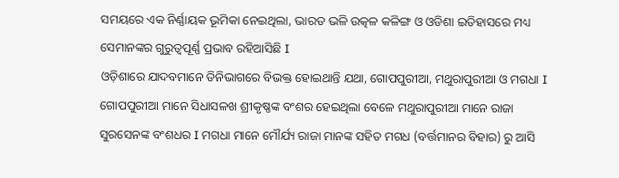ସମୟରେ ଏକ ନିର୍ଣ୍ଣାୟକ ଭୂମିକା ନେଇଥିଲା, ଭାରତ ଭଳି ଉତ୍କଳ କଳିଙ୍ଗ ଓ ଓଡିଶା ଇତିହାସରେ ମଧ୍ୟ ସେମାନଙ୍କର ଗୁରୁତ୍ୱପୂର୍ଣ୍ଣ ପ୍ରଭାବ ରହିଆସିଛି I
ଓଡ଼ିଶାରେ ଯାଦବମାନେ ତିନିଭାଗରେ ବିଭକ୍ତ ହୋଇଥାନ୍ତି ଯଥା, ଗୋପପୁରୀଆ, ମଥୁରାପୁରୀଆ ଓ ମଗଧା I ଗୋପପୁରୀଆ ମାନେ ସିଧାସଳଖ ଶ୍ରୀକୃଷ୍ଣଙ୍କ ବଂଶର ହେଇଥିଲା ବେଳେ ମଥୁରାପୁରୀଆ ମାନେ ରାଜା ସୁରସେନଙ୍କ ବଂଶଧର I ମଗଧା ମାନେ ମୌର୍ଯ୍ୟ ରାଜା ମାନଙ୍କ ସହିତ ମଗଧ (ବର୍ତ୍ତମାନର ବିହାର) ରୁ ଆସି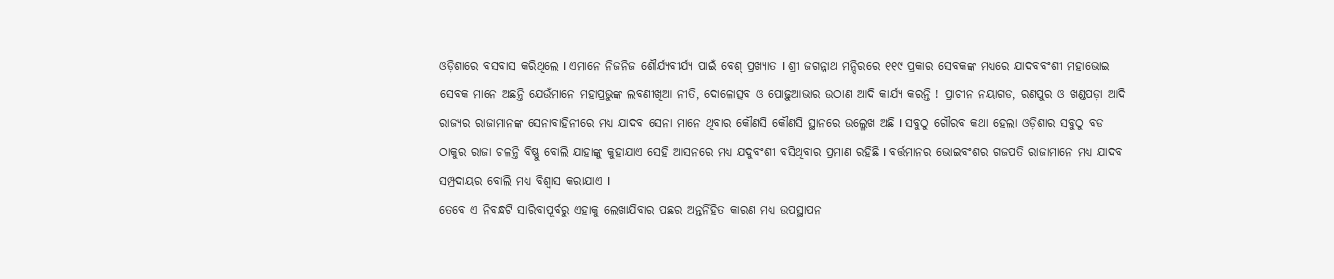ଓଡ଼ିଶାରେ ବସବାସ କରିଥିଲେ I ଏମାନେ ନିଜନିଜ ଶୌର୍ଯ୍ୟବୀର୍ଯ୍ୟ ପାଇଁ ବେଶ୍ ପ୍ରଖ୍ୟାତ I ଶ୍ରୀ ଜଗନ୍ନାଥ ମନ୍ଦିରରେ ୧୧୯ ପ୍ରକାର ସେବକଙ୍କ ମଧ୍ୟରେ ଯାଦବବଂଶୀ ମହାଭୋଇ ସେବକ ମାନେ ଅଛନ୍ତି ଯେଉଁମାନେ ମହାପ୍ରଭୁଙ୍କ ଲବଣୀଖିଆ ନୀତି, ଦୋଳୋତ୍ସବ ଓ ପୋଢ଼ୁଆଭାର ଉଠାଣ ଆଦି କାର୍ଯ୍ୟ କରନ୍ତି ! ପ୍ରାଚୀନ ନୟାଗଡ, ରଣପୁର ଓ ଖଣ୍ଡପଡ଼ା ଆଦି ରାଜ୍ୟର ରାଜାମାନଙ୍କ ସେନାବାହିନୀରେ ମଧ୍ୟ ଯାଦବ ସେନା ମାନେ ଥିବାର କୌଣସି କୌଣସି ସ୍ଥାନରେ ଉଲ୍ଳେଖ ଅଛି I ସବୁଠୁ ଗୌରବ କଥା ହେଲା ଓଡ଼ିଶାର ସବୁଠୁ ବଡ ଠାକୁର ରାଜା ଚଳନ୍ତି ବିଷ୍ଣୁ ବୋଲି ଯାହାଙ୍କୁ କୁହାଯାଏ ସେହି ଆସନରେ ମଧ୍ୟ ଯଦୁବଂଶୀ ବସିଥିବାର ପ୍ରମାଣ ରହିଛି I ବର୍ତ୍ତମାନର ଭୋଇବଂଶର ଗଜପତି ରାଜାମାନେ ମଧ୍ୟ ଯାଦବ ସମ୍ପ୍ରଦାୟର ବୋଲି ମଧ୍ୟ ବିଶ୍ୱାସ କରାଯାଏ I
ତେବେ ଏ ନିବନ୍ଧଟି ସାରିବାପୂର୍ବରୁ ଏହାକୁ ଲେଖାଯିବାର ପଛର ଅନ୍ତର୍ନିହିତ କାରଣ ମଧ୍ୟ ଉପସ୍ଥାପନ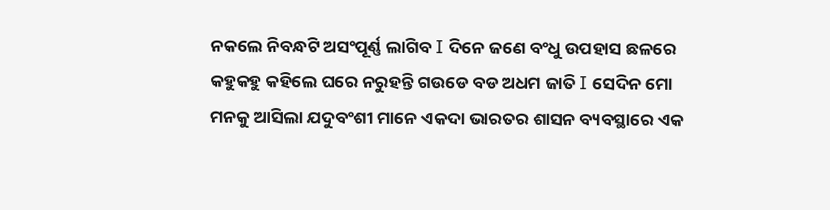ନକଲେ ନିବନ୍ଧଟି ଅସଂପୂର୍ଣ୍ଣ ଲାଗିବ I ଦିନେ ଜଣେ ବଂଧୁ ଉପହାସ ଛଳରେ କହୁକହୁ କହିଲେ ଘରେ ନରୁହନ୍ତି ଗଉଡେ ବଡ ଅଧମ ଜାତି I ସେଦିନ ମୋ ମନକୁ ଆସିଲା ଯଦୁବଂଶୀ ମାନେ ଏକଦା ଭାରତର ଶାସନ ବ୍ୟବସ୍ଥାରେ ଏକ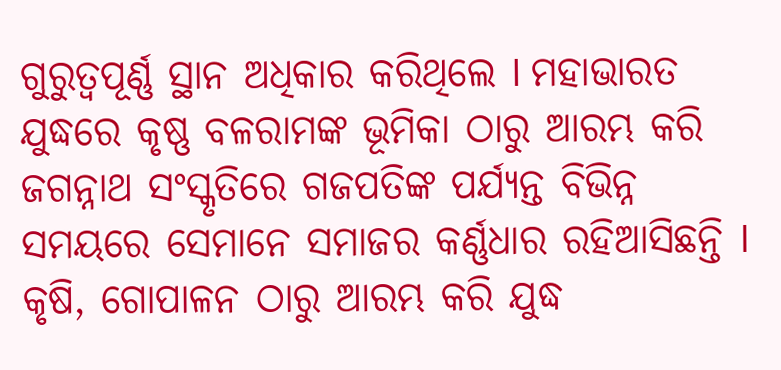ଗୁରୁତ୍ୱପୂର୍ଣ୍ଣ ସ୍ଥାନ ଅଧିକାର କରିଥିଲେ I ମହାଭାରତ ଯୁଦ୍ଧରେ କୃଷ୍ଣ ବଳରାମଙ୍କ ଭୂମିକା ଠାରୁ ଆରମ୍ଭ କରି ଜଗନ୍ନାଥ ସଂସ୍କୃତିରେ ଗଜପତିଙ୍କ ପର୍ଯ୍ୟନ୍ତ ବିଭିନ୍ନ ସମୟରେ ସେମାନେ ସମାଜର କର୍ଣ୍ଣଧାର ରହିଆସିଛନ୍ତି I କୃଷି, ଗୋପାଳନ ଠାରୁ ଆରମ୍ଭ କରି ଯୁଦ୍ଧ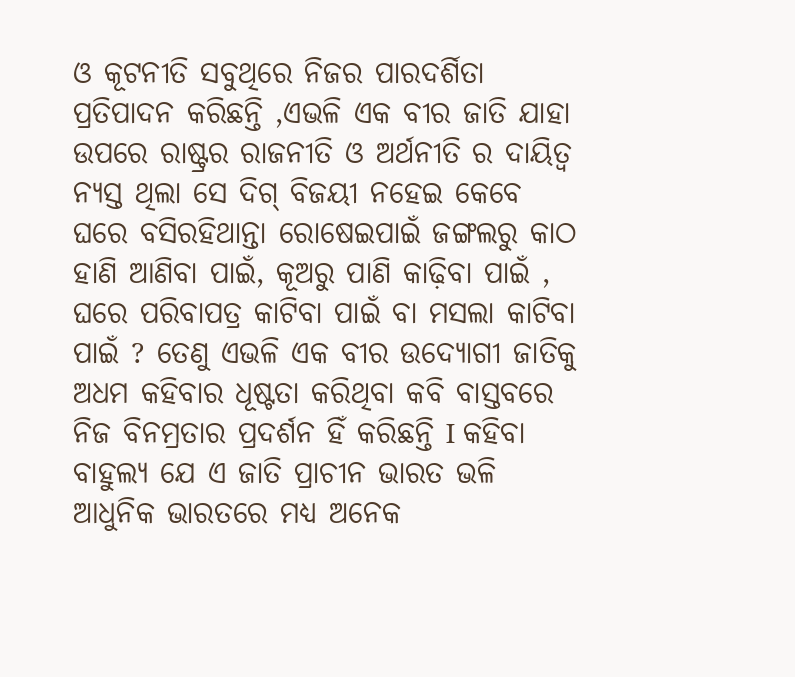ଓ କୂଟନୀତି ସବୁଥିରେ ନିଜର ପାରଦର୍ଶିତା ପ୍ରତିପାଦନ କରିଛନ୍ତି ,ଏଭଳି ଏକ ବୀର ଜାତି ଯାହା ଉପରେ ରାଷ୍ଟ୍ରର ରାଜନୀତି ଓ ଅର୍ଥନୀତି ର ଦାୟିତ୍ୱ ନ୍ୟସ୍ତ ଥିଲା ସେ ଦିଗ୍ ବିଜୟୀ ନହେଇ କେବେ ଘରେ ବସିରହିଥାନ୍ତା ରୋଷେଇପାଇଁ ଜଙ୍ଗଲରୁ କାଠ ହାଣି ଆଣିବା ପାଇଁ, କୂଅରୁ ପାଣି କାଢ଼ିବା ପାଇଁ , ଘରେ ପରିବାପତ୍ର କାଟିବା ପାଇଁ ବା ମସଲା କାଟିବା ପାଇଁ ? ତେଣୁ ଏଭଳି ଏକ ବୀର ଉଦ୍ୟୋଗୀ ଜାତିକୁ ଅଧମ କହିବାର ଧୂଷ୍ଟତା କରିଥିବା କବି ବାସ୍ତବରେ ନିଜ ବିନମ୍ରତାର ପ୍ରଦର୍ଶନ ହିଁ କରିଛନ୍ତି I କହିବା ବାହୁଲ୍ୟ ଯେ ଏ ଜାତି ପ୍ରାଚୀନ ଭାରତ ଭଳି ଆଧୁନିକ ଭାରତରେ ମଧ୍ୟ ଅନେକ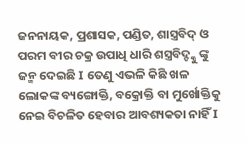ଜନନାୟକ, ପ୍ରଶାସକ, ପଣ୍ଡିତ, ଶାସ୍ତ୍ରବିଦ୍ ଓ ପରମ ବୀର ଚକ୍ର ଉପାଧି ଧାରି ଶସ୍ତ୍ରବିଦ୍ଙ୍କୁ ଙ୍କୁ ଜନ୍ମ ଦେଇଛି I ତେଣୁ ଏଭଳି କିଛି ଖଳ ଲୋକଙ୍କ ବ୍ୟଙ୍ଗୋକ୍ତି, ବକ୍ରୋକ୍ତି ବା ମୁର୍ଖୋକ୍ତିକୁ ନେଇ ବିଚଳିତ ହେବାର ଆବଶ୍ୟକତା ନାହିଁ I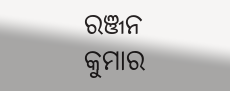ରଞ୍ଜନ କୁମାର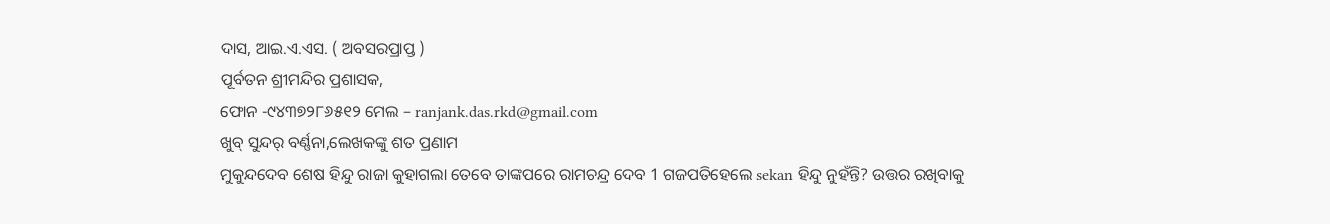ଦାସ, ଆଇ.ଏ.ଏସ. ( ଅବସରପ୍ରାପ୍ତ )
ପୂର୍ବତନ ଶ୍ରୀମନ୍ଦିର ପ୍ରଶାସକ,
ଫୋନ -୯୪୩୭୨୮୬୫୧୨ ମେଲ – ranjank.das.rkd@gmail.com
ଖୁବ୍ ସୁନ୍ଦର୍ ବର୍ଣ୍ଣନା,ଲେଖକଙ୍କୁ ଶତ ପ୍ରଣାମ
ମୁକୁନ୍ଦଦେବ ଶେଷ ହିନ୍ଦୁ ରାଜା କୁହାଗଲା ତେବେ ତାଙ୍କପରେ ରାମଚନ୍ଦ୍ର ଦେବ 1 ଗଜପତିହେଲେ sekan ହିନ୍ଦୁ ନୁହଁନ୍ତି? ଉତ୍ତର ରଖିବାକୁ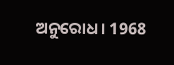ଅନୁରୋଧ। 1968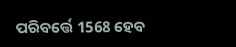ପରିବର୍ତ୍ତେ 1568 ହେବ